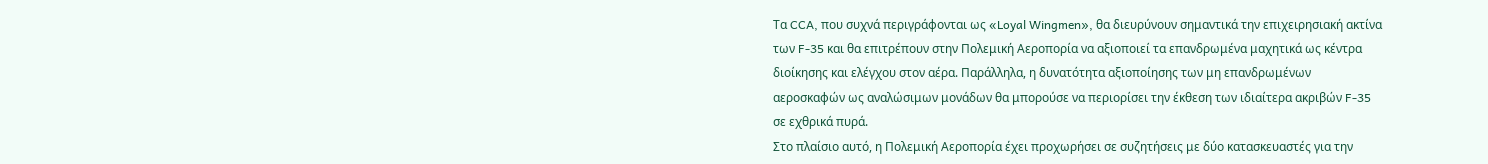Τα CCA, που συχνά περιγράφονται ως «Loyal Wingmen», θα διευρύνουν σημαντικά την επιχειρησιακή ακτίνα των F-35 και θα επιτρέπουν στην Πολεμική Αεροπορία να αξιοποιεί τα επανδρωμένα μαχητικά ως κέντρα διοίκησης και ελέγχου στον αέρα. Παράλληλα, η δυνατότητα αξιοποίησης των μη επανδρωμένων αεροσκαφών ως αναλώσιμων μονάδων θα μπορούσε να περιορίσει την έκθεση των ιδιαίτερα ακριβών F-35 σε εχθρικά πυρά.
Στο πλαίσιο αυτό, η Πολεμική Αεροπορία έχει προχωρήσει σε συζητήσεις με δύο κατασκευαστές για την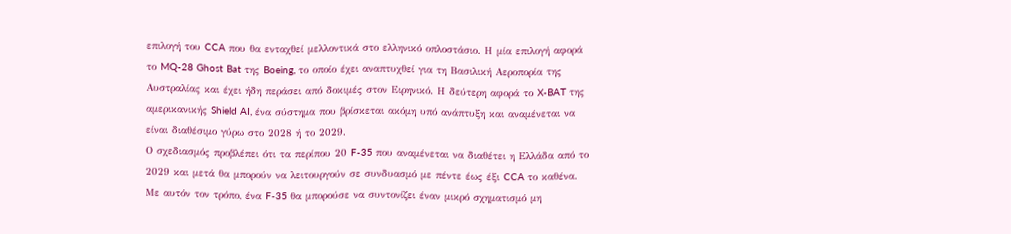επιλογή του CCA που θα ενταχθεί μελλοντικά στο ελληνικό οπλοστάσιο. Η μία επιλογή αφορά το MQ-28 Ghost Bat της Boeing, το οποίο έχει αναπτυχθεί για τη Βασιλική Αεροπορία της Αυστραλίας και έχει ήδη περάσει από δοκιμές στον Ειρηνικό. Η δεύτερη αφορά το X-BAT της αμερικανικής Shield AI, ένα σύστημα που βρίσκεται ακόμη υπό ανάπτυξη και αναμένεται να είναι διαθέσιμο γύρω στο 2028 ή το 2029.
Ο σχεδιασμός προβλέπει ότι τα περίπου 20 F-35 που αναμένεται να διαθέτει η Ελλάδα από το 2029 και μετά θα μπορούν να λειτουργούν σε συνδυασμό με πέντε έως έξι CCA το καθένα. Με αυτόν τον τρόπο, ένα F-35 θα μπορούσε να συντονίζει έναν μικρό σχηματισμό μη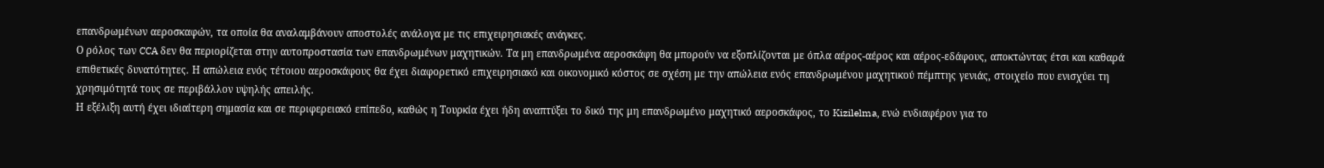επανδρωμένων αεροσκαφών, τα οποία θα αναλαμβάνουν αποστολές ανάλογα με τις επιχειρησιακές ανάγκες.
Ο ρόλος των CCA δεν θα περιορίζεται στην αυτοπροστασία των επανδρωμένων μαχητικών. Τα μη επανδρωμένα αεροσκάφη θα μπορούν να εξοπλίζονται με όπλα αέρος-αέρος και αέρος-εδάφους, αποκτώντας έτσι και καθαρά επιθετικές δυνατότητες. Η απώλεια ενός τέτοιου αεροσκάφους θα έχει διαφορετικό επιχειρησιακό και οικονομικό κόστος σε σχέση με την απώλεια ενός επανδρωμένου μαχητικού πέμπτης γενιάς, στοιχείο που ενισχύει τη χρησιμότητά τους σε περιβάλλον υψηλής απειλής.
Η εξέλιξη αυτή έχει ιδιαίτερη σημασία και σε περιφερειακό επίπεδο, καθώς η Τουρκία έχει ήδη αναπτύξει το δικό της μη επανδρωμένο μαχητικό αεροσκάφος, το Kizilelma, ενώ ενδιαφέρον για το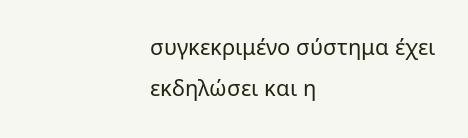συγκεκριμένο σύστημα έχει εκδηλώσει και η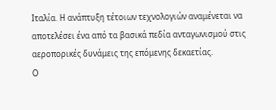Ιταλία. Η ανάπτυξη τέτοιων τεχνολογιών αναμένεται να αποτελέσει ένα από τα βασικά πεδία ανταγωνισμού στις αεροπορικές δυνάμεις της επόμενης δεκαετίας.
Ο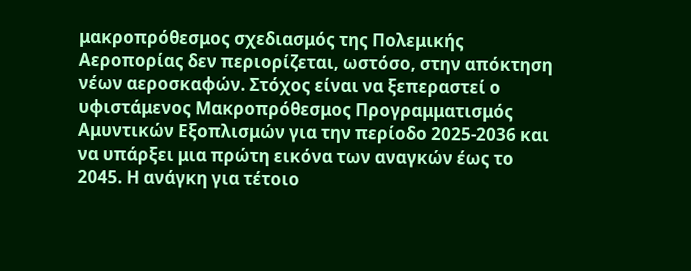μακροπρόθεσμος σχεδιασμός της Πολεμικής Αεροπορίας δεν περιορίζεται, ωστόσο, στην απόκτηση νέων αεροσκαφών. Στόχος είναι να ξεπεραστεί ο υφιστάμενος Μακροπρόθεσμος Προγραμματισμός Αμυντικών Εξοπλισμών για την περίοδο 2025-2036 και να υπάρξει μια πρώτη εικόνα των αναγκών έως το 2045. Η ανάγκη για τέτοιο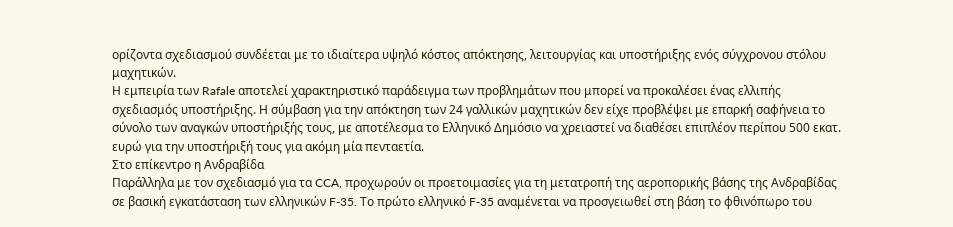ορίζοντα σχεδιασμού συνδέεται με το ιδιαίτερα υψηλό κόστος απόκτησης, λειτουργίας και υποστήριξης ενός σύγχρονου στόλου μαχητικών.
Η εμπειρία των Rafale αποτελεί χαρακτηριστικό παράδειγμα των προβλημάτων που μπορεί να προκαλέσει ένας ελλιπής σχεδιασμός υποστήριξης. Η σύμβαση για την απόκτηση των 24 γαλλικών μαχητικών δεν είχε προβλέψει με επαρκή σαφήνεια το σύνολο των αναγκών υποστήριξής τους, με αποτέλεσμα το Ελληνικό Δημόσιο να χρειαστεί να διαθέσει επιπλέον περίπου 500 εκατ. ευρώ για την υποστήριξή τους για ακόμη μία πενταετία.
Στο επίκεντρο η Ανδραβίδα
Παράλληλα με τον σχεδιασμό για τα CCA, προχωρούν οι προετοιμασίες για τη μετατροπή της αεροπορικής βάσης της Ανδραβίδας σε βασική εγκατάσταση των ελληνικών F-35. Το πρώτο ελληνικό F-35 αναμένεται να προσγειωθεί στη βάση το φθινόπωρο του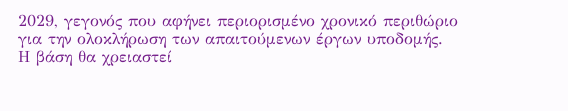2029, γεγονός που αφήνει περιορισμένο χρονικό περιθώριο για την ολοκλήρωση των απαιτούμενων έργων υποδομής.
Η βάση θα χρειαστεί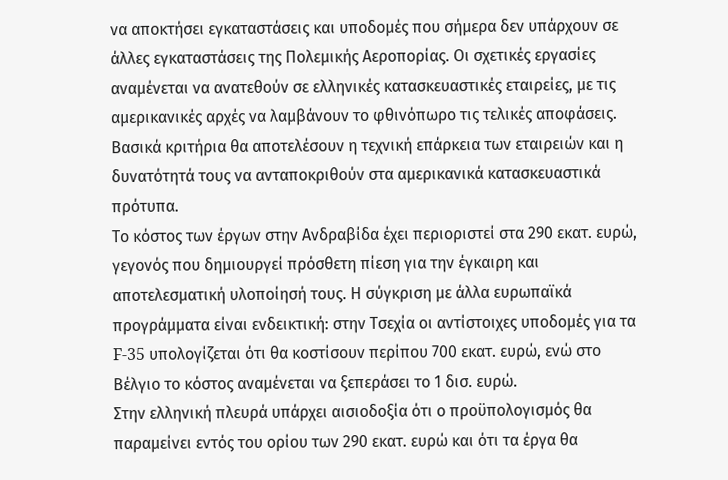να αποκτήσει εγκαταστάσεις και υποδομές που σήμερα δεν υπάρχουν σε άλλες εγκαταστάσεις της Πολεμικής Αεροπορίας. Οι σχετικές εργασίες αναμένεται να ανατεθούν σε ελληνικές κατασκευαστικές εταιρείες, με τις αμερικανικές αρχές να λαμβάνουν το φθινόπωρο τις τελικές αποφάσεις. Βασικά κριτήρια θα αποτελέσουν η τεχνική επάρκεια των εταιρειών και η δυνατότητά τους να ανταποκριθούν στα αμερικανικά κατασκευαστικά πρότυπα.
Το κόστος των έργων στην Ανδραβίδα έχει περιοριστεί στα 290 εκατ. ευρώ, γεγονός που δημιουργεί πρόσθετη πίεση για την έγκαιρη και αποτελεσματική υλοποίησή τους. Η σύγκριση με άλλα ευρωπαϊκά προγράμματα είναι ενδεικτική: στην Τσεχία οι αντίστοιχες υποδομές για τα F-35 υπολογίζεται ότι θα κοστίσουν περίπου 700 εκατ. ευρώ, ενώ στο Βέλγιο το κόστος αναμένεται να ξεπεράσει το 1 δισ. ευρώ.
Στην ελληνική πλευρά υπάρχει αισιοδοξία ότι ο προϋπολογισμός θα παραμείνει εντός του ορίου των 290 εκατ. ευρώ και ότι τα έργα θα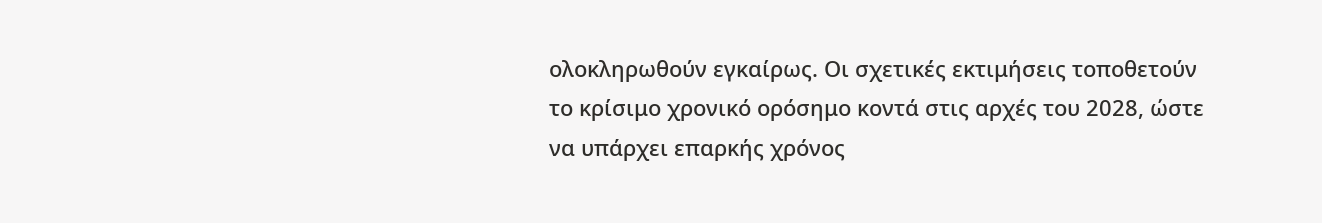ολοκληρωθούν εγκαίρως. Οι σχετικές εκτιμήσεις τοποθετούν το κρίσιμο χρονικό ορόσημο κοντά στις αρχές του 2028, ώστε να υπάρχει επαρκής χρόνος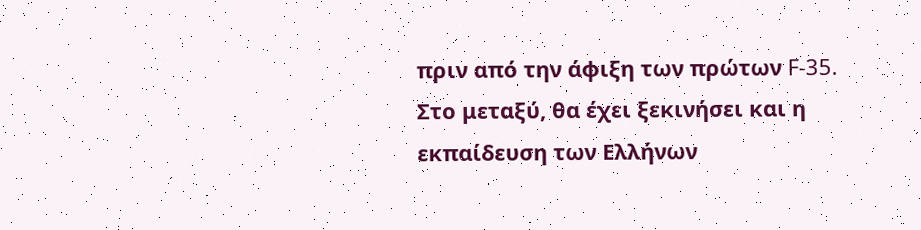πριν από την άφιξη των πρώτων F-35.
Στο μεταξύ, θα έχει ξεκινήσει και η εκπαίδευση των Ελλήνων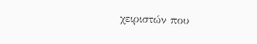χειριστών που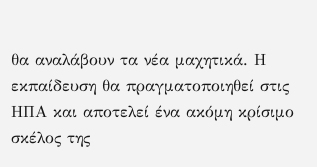θα αναλάβουν τα νέα μαχητικά. Η εκπαίδευση θα πραγματοποιηθεί στις ΗΠΑ και αποτελεί ένα ακόμη κρίσιμο σκέλος της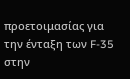προετοιμασίας για την ένταξη των F-35 στην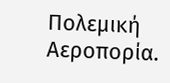Πολεμική Αεροπορία.